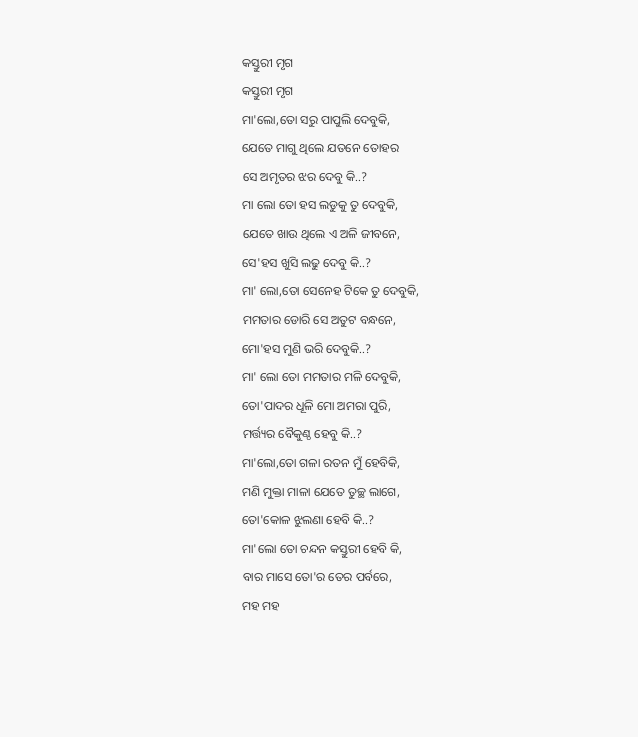କସ୍ତୁରୀ ମୃଗ
କସ୍ତୁରୀ ମୃଗ
ମା'ଲୋ,ତୋ ସରୁ ପାପୁଲି ଦେବୁକି,
ଯେତେ ମାଗୁ ଥିଲେ ଯତନେ ତୋହର
ସେ ଅମୃତର ଝର ଦେବୁ କି..?
ମା ଲୋ ତୋ ହସ ଲଡୁକୁ ତୁ ଦେବୁକି,
ଯେତେ ଖାଉ ଥିଲେ ଏ ଅଳି ଜୀବନେ,
ସେ'ହସ ଖୁସି ଲଢୁ ଦେବୁ କି..?
ମା' ଲୋ,ତୋ ସେନେହ ଟିକେ ତୁ ଦେବୁକି,
ମମତାର ଡୋରି ସେ ଅତୁଟ ବନ୍ଧନେ,
ମୋ'ହସ ମୁଣି ଭରି ଦେବୁକି..?
ମା' ଲୋ ତୋ ମମତାର ମଳି ଦେବୁକି,
ତୋ'ପାଦର ଧୂଳି ମୋ ଅମରା ପୁରି,
ମର୍ତ୍ତ୍ୟର ବୈକୁଣ୍ଠ ହେବୁ କି..?
ମା'ଲୋ,ତୋ ଗଳା ରତନ ମୁଁ ହେବିକି,
ମଣି ମୁକ୍ତା ମାଳା ଯେତେ ତୁଚ୍ଛ ଲାଗେ,
ତୋ'କୋଳ ଝୁଲଣା ହେବି କି..?
ମା'ଲୋ ତୋ ଚନ୍ଦନ କସ୍ତୁରୀ ହେବି କି,
ବାର ମାସେ ତୋ'ର ତେର ପର୍ବରେ,
ମହ ମହ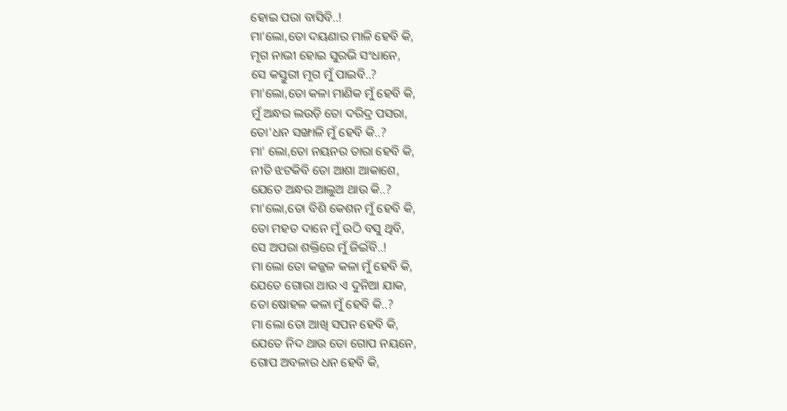ହୋଇ ପରା ବାସିବି..!
ମା'ଲୋ,ତୋ ଦୟଣାର ମାଳି ହେବି କି,
ମୃଗ ନାଭୀ ହୋଇ ସୁରଭି ସଂଧାନେ,
ସେ କସ୍ତୁରୀ ମୃଗ ମୁଁ ପାଇବି..?
ମା'ଲୋ,ତୋ କଳା ମାଣିକ ମୁଁ ହେବି କି,
ମୁଁ ଅନ୍ଧର ଲଉଡ଼ି ତୋ ଦରିଦ୍ର ପସରା,
ତୋ'ଧନ ସଙ୍ଖାଳି ମୁଁ ହେବି କି..?
ମା' ଲୋ,ତୋ ନୟନର ତାରା ହେବି କି,
ନୀତି ଝଟକିବି ତୋ ଆଶା ଆକାଶେ,
ଯେତେ ଅନ୍ଧର ଆଲୁଅ ଥାଉ କି..?
ମା'ଲୋ,ତୋ ବିଶି କେଶନ ମୁଁ ହେବି କି,
ତୋ ମହତ ଦାନେ ମୁଁ ଉଠି ବସୁ ଥିବି,
ସେ ଅପରା ଶକ୍ତିରେ ମୁଁ ଜିଇଁବି..!
ମା ଲୋ ତୋ କଜ୍ଜଳ କଳା ମୁଁ ହେବି କି,
ଯେତେ ଗୋରା ଥାଉ ଏ ଦୁନିଆ ଯାକ,
ତୋ ଷୋହଳ କଳା ମୁଁ ହେବି କି..?
ମା ଲୋ ତୋ ଆଖି ସପନ ହେବି କି,
ଯେତେ ନିଦ ଥାଉ ତୋ ଗୋପ ନୟନେ,
ଗୋପ ଅବଳାର ଧନ ହେବି କି,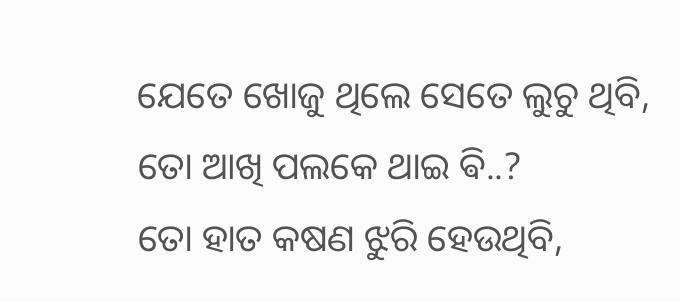ଯେତେ ଖୋଜୁ ଥିଲେ ସେତେ ଲୁଚୁ ଥିବି,
ତୋ ଆଖି ପଲକେ ଥାଇ ଵି..?
ତୋ ହାତ କଷଣ ଝୁରି ହେଉଥିବି,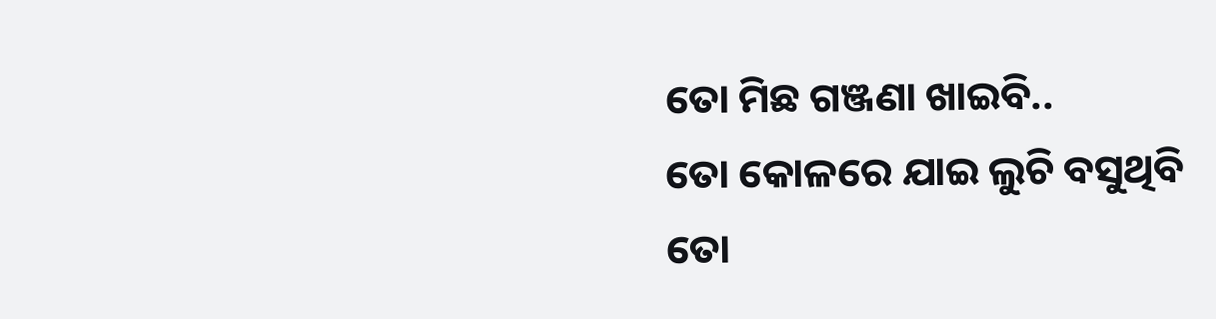ତୋ ମିଛ ଗଞ୍ଜଣା ଖାଇବି..
ତୋ କୋଳରେ ଯାଇ ଲୁଚି ବସୁଥିବି
ତୋ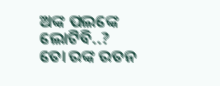ଅଙ୍କ ପଲଙ୍କେ ଲୋଟିବି..?
ତୋ ରଙ୍କ ରତନ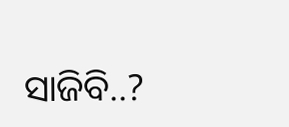ସାଜିବି..?